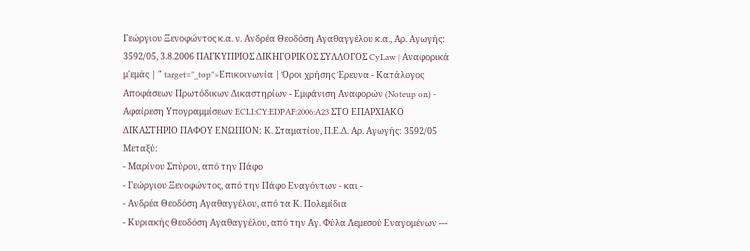Γεώργιου Ξενοφώντος κ.α. ν. Ανδρέα Θεοδόση Αγαθαγγέλου κ.α., Αρ. Αγωγής: 3592/05, 3.8.2006 ΠΑΓΚΥΠΡΙΟΣ ΔΙΚΗΓΟΡΙΚΟΣ ΣΥΛΛΟΓΟΣ CyLaw | Αναφορικά μ'εμάς | " target="_top">Επικοινωνία | Όροι χρήσης Έρευνα - Κατάλογος Αποφάσεων Πρωτόδικων Δικαστηρίων - Εμφάνιση Αναφορών (Noteup on) - Αφαίρεση Υπογραμμίσεων ECLI:CY:EDPAF:2006:A23 ΣΤΟ ΕΠΑΡΧΙΑΚΟ ΔΙΚΑΣΤΗΡΙΟ ΠΑΦΟΥ ΕΝΩΠΙΟΝ: Κ. Σταματίου, Π.Ε.Δ. Αρ. Αγωγής: 3592/05 Μεταξύ:
- Μαρίνου Σπύρου, από την Πάφο
- Γεώργιου Ξενοφώντος, από την Πάφο Εναγόντων - και -
- Ανδρέα Θεοδόση Αγαθαγγέλου, από τα Κ. Πολεμίδια
- Κυριακής Θεοδόση Αγαθαγγέλου, από την Αγ. Φύλα Λεμεσού Εναγομένων ---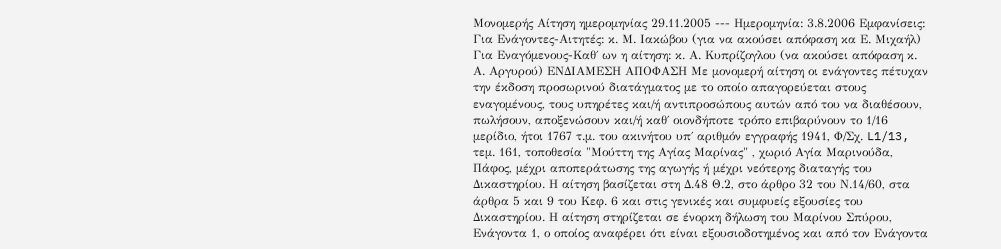Μονομερής Αίτηση ημερομηνίας 29.11.2005 --- Ημερομηνία: 3.8.2006 Εμφανίσεις: Για Ενάγοντες-Αιτητές: κ. Μ. Ιακώβου (για να ακούσει απόφαση κα Ε. Μιχαήλ) Για Εναγόμενους-Καθ΄ ων η αίτηση: κ. Α. Κυπρίζογλου (να ακούσει απόφαση κ. Α. Αργυρού) ΕΝΔΙΑΜΕΣΗ ΑΠΟΦΑΣΗ Με μονομερή αίτηση οι ενάγοντες πέτυχαν την έκδοση προσωρινού διατάγματος με το οποίο απαγορεύεται στους εναγομένους, τους υπηρέτες και/ή αντιπροσώπους αυτών από του να διαθέσουν, πωλήσουν, αποξενώσουν και/ή καθ΄ οιονδήποτε τρόπο επιβαρύνουν το 1/16 μερίδιο, ήτοι 1767 τ.μ. του ακινήτου υπ΄ αριθμόν εγγραφής 1941, Φ/Σχ. L1/13, τεμ. 161, τοποθεσία "Μούττη της Αγίας Μαρίνας" , χωριό Αγία Μαρινούδα, Πάφος, μέχρι αποπεράτωσης της αγωγής ή μέχρι νεότερης διαταγής του Δικαστηρίου. Η αίτηση βασίζεται στη Δ.48 Θ.2, στο άρθρο 32 του Ν.14/60, στα άρθρα 5 και 9 του Κεφ. 6 και στις γενικές και συμφυείς εξουσίες του Δικαστηρίου. Η αίτηση στηρίζεται σε ένορκη δήλωση του Μαρίνου Σπύρου, Ενάγοντα 1, ο οποίος αναφέρει ότι είναι εξουσιοδοτημένος και από τον Ενάγοντα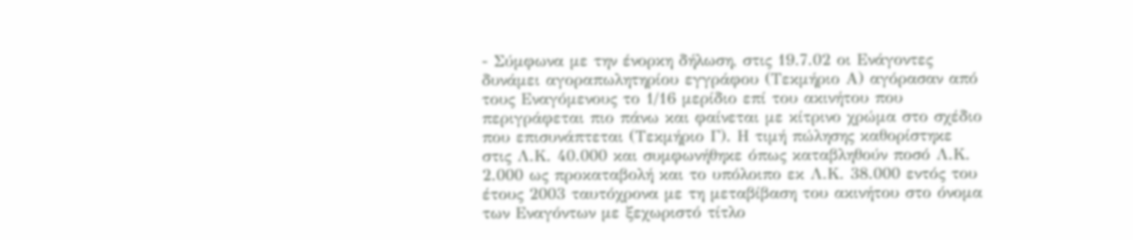- Σύμφωνα με την ένορκη δήλωση, στις 19.7.02 οι Ενάγοντες δυνάμει αγοραπωλητηρίου εγγράφου (Τεκμήριο Α) αγόρασαν από τους Εναγόμενους το 1/16 μερίδιο επί του ακινήτου που περιγράφεται πιο πάνω και φαίνεται με κίτρινο χρώμα στο σχέδιο που επισυνάπτεται (Τεκμήριο Γ). Η τιμή πώλησης καθορίστηκε στις Λ.Κ. 40.000 και συμφωνήθηκε όπως καταβληθούν ποσό Λ.Κ. 2.000 ως προκαταβολή και το υπόλοιπο εκ Λ.Κ. 38.000 εντός του έτους 2003 ταυτόχρονα με τη μεταβίβαση του ακινήτου στο όνομα των Εναγόντων με ξεχωριστό τίτλο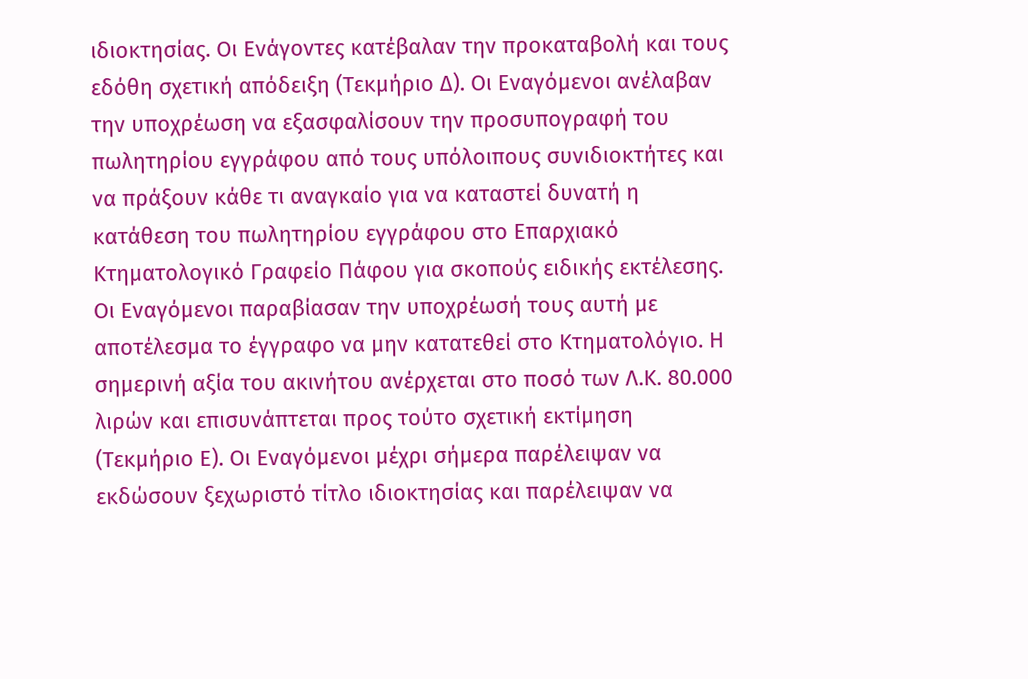ιδιοκτησίας. Οι Ενάγοντες κατέβαλαν την προκαταβολή και τους εδόθη σχετική απόδειξη (Τεκμήριο Δ). Οι Εναγόμενοι ανέλαβαν την υποχρέωση να εξασφαλίσουν την προσυπογραφή του πωλητηρίου εγγράφου από τους υπόλοιπους συνιδιοκτήτες και να πράξουν κάθε τι αναγκαίο για να καταστεί δυνατή η κατάθεση του πωλητηρίου εγγράφου στο Επαρχιακό Κτηματολογικό Γραφείο Πάφου για σκοπούς ειδικής εκτέλεσης. Οι Εναγόμενοι παραβίασαν την υποχρέωσή τους αυτή με αποτέλεσμα το έγγραφο να μην κατατεθεί στο Κτηματολόγιο. Η σημερινή αξία του ακινήτου ανέρχεται στο ποσό των Λ.Κ. 80.000 λιρών και επισυνάπτεται προς τούτο σχετική εκτίμηση (Τεκμήριο Ε). Οι Εναγόμενοι μέχρι σήμερα παρέλειψαν να εκδώσουν ξεχωριστό τίτλο ιδιοκτησίας και παρέλειψαν να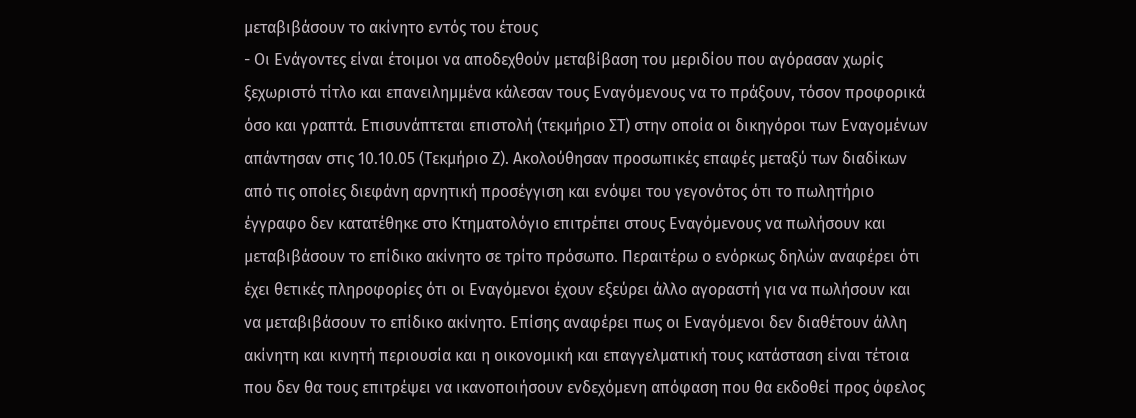μεταβιβάσουν το ακίνητο εντός του έτους
- Οι Ενάγοντες είναι έτοιμοι να αποδεχθούν μεταβίβαση του μεριδίου που αγόρασαν χωρίς ξεχωριστό τίτλο και επανειλημμένα κάλεσαν τους Εναγόμενους να το πράξουν, τόσον προφορικά όσο και γραπτά. Επισυνάπτεται επιστολή (τεκμήριο ΣΤ) στην οποία οι δικηγόροι των Εναγομένων απάντησαν στις 10.10.05 (Τεκμήριο Ζ). Ακολούθησαν προσωπικές επαφές μεταξύ των διαδίκων από τις οποίες διεφάνη αρνητική προσέγγιση και ενόψει του γεγονότος ότι το πωλητήριο έγγραφο δεν κατατέθηκε στο Κτηματολόγιο επιτρέπει στους Εναγόμενους να πωλήσουν και μεταβιβάσουν το επίδικο ακίνητο σε τρίτο πρόσωπο. Περαιτέρω ο ενόρκως δηλών αναφέρει ότι έχει θετικές πληροφορίες ότι οι Εναγόμενοι έχουν εξεύρει άλλο αγοραστή για να πωλήσουν και να μεταβιβάσουν το επίδικο ακίνητο. Επίσης αναφέρει πως οι Εναγόμενοι δεν διαθέτουν άλλη ακίνητη και κινητή περιουσία και η οικονομική και επαγγελματική τους κατάσταση είναι τέτοια που δεν θα τους επιτρέψει να ικανοποιήσουν ενδεχόμενη απόφαση που θα εκδοθεί προς όφελος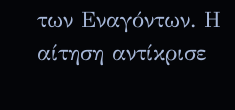των Εναγόντων. Η αίτηση αντίκρισε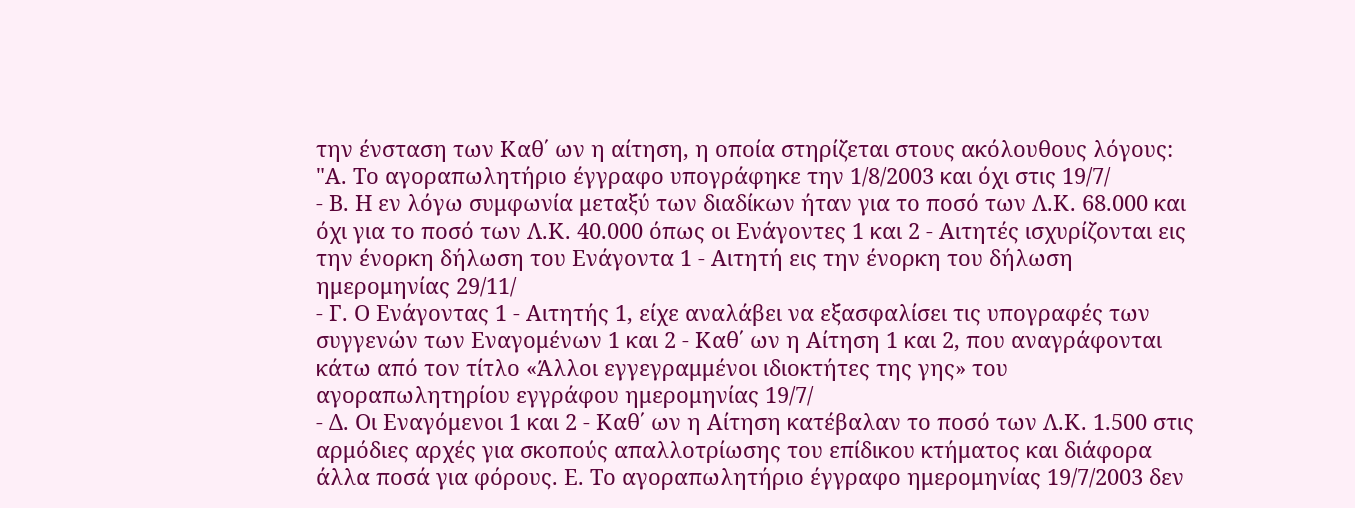την ένσταση των Καθ΄ ων η αίτηση, η οποία στηρίζεται στους ακόλουθους λόγους: "Α. Το αγοραπωλητήριο έγγραφο υπογράφηκε την 1/8/2003 και όχι στις 19/7/
- Β. Η εν λόγω συμφωνία μεταξύ των διαδίκων ήταν για το ποσό των Λ.Κ. 68.000 και όχι για το ποσό των Λ.Κ. 40.000 όπως οι Ενάγοντες 1 και 2 - Αιτητές ισχυρίζονται εις την ένορκη δήλωση του Ενάγοντα 1 - Αιτητή εις την ένορκη του δήλωση ημερομηνίας 29/11/
- Γ. Ο Ενάγοντας 1 - Αιτητής 1, είχε αναλάβει να εξασφαλίσει τις υπογραφές των συγγενών των Εναγομένων 1 και 2 - Καθ΄ ων η Αίτηση 1 και 2, που αναγράφονται κάτω από τον τίτλο «Άλλοι εγγεγραμμένοι ιδιοκτήτες της γης» του αγοραπωλητηρίου εγγράφου ημερομηνίας 19/7/
- Δ. Οι Εναγόμενοι 1 και 2 - Καθ΄ ων η Αίτηση κατέβαλαν το ποσό των Λ.Κ. 1.500 στις αρμόδιες αρχές για σκοπούς απαλλοτρίωσης του επίδικου κτήματος και διάφορα άλλα ποσά για φόρους. Ε. Το αγοραπωλητήριο έγγραφο ημερομηνίας 19/7/2003 δεν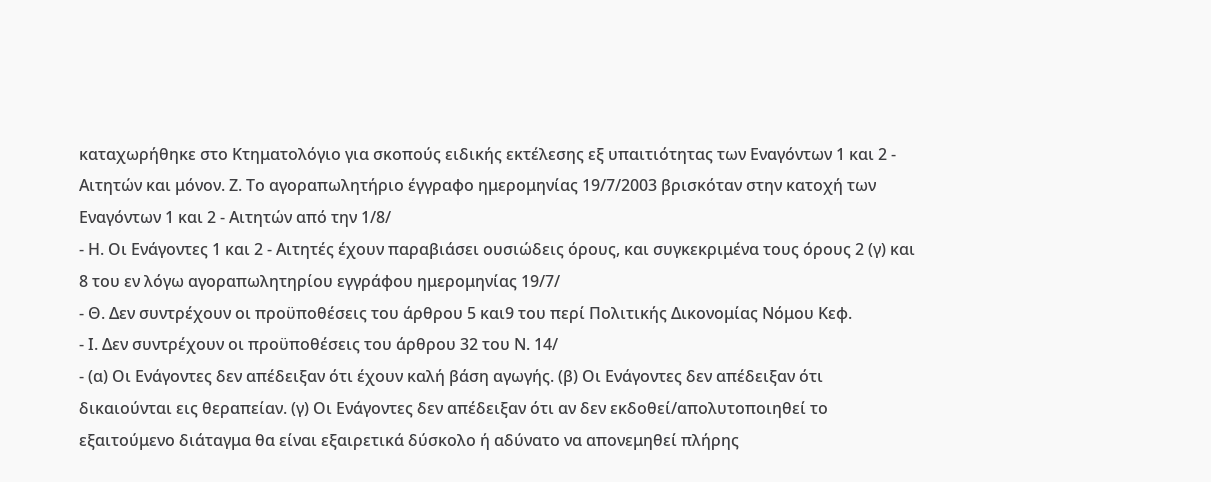καταχωρήθηκε στο Κτηματολόγιο για σκοπούς ειδικής εκτέλεσης εξ υπαιτιότητας των Εναγόντων 1 και 2 - Αιτητών και μόνον. Ζ. Το αγοραπωλητήριο έγγραφο ημερομηνίας 19/7/2003 βρισκόταν στην κατοχή των Εναγόντων 1 και 2 - Αιτητών από την 1/8/
- Η. Οι Ενάγοντες 1 και 2 - Αιτητές έχουν παραβιάσει ουσιώδεις όρους, και συγκεκριμένα τους όρους 2 (γ) και 8 του εν λόγω αγοραπωλητηρίου εγγράφου ημερομηνίας 19/7/
- Θ. Δεν συντρέχουν οι προϋποθέσεις του άρθρου 5 και9 του περί Πολιτικής Δικονομίας Νόμου Κεφ.
- Ι. Δεν συντρέχουν οι προϋποθέσεις του άρθρου 32 του Ν. 14/
- (α) Οι Ενάγοντες δεν απέδειξαν ότι έχουν καλή βάση αγωγής. (β) Οι Ενάγοντες δεν απέδειξαν ότι δικαιούνται εις θεραπείαν. (γ) Οι Ενάγοντες δεν απέδειξαν ότι αν δεν εκδοθεί/απολυτοποιηθεί το εξαιτούμενο διάταγμα θα είναι εξαιρετικά δύσκολο ή αδύνατο να απονεμηθεί πλήρης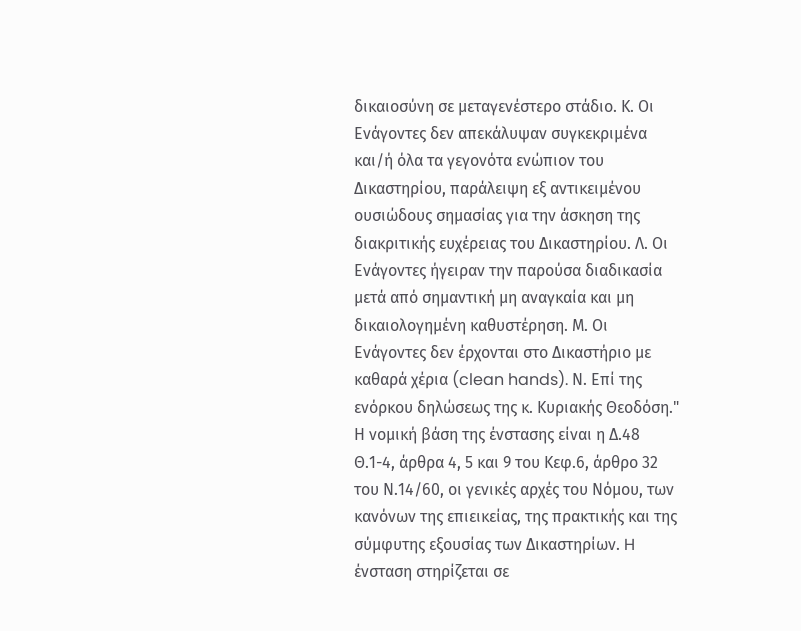δικαιοσύνη σε μεταγενέστερο στάδιο. Κ. Οι Ενάγοντες δεν απεκάλυψαν συγκεκριμένα και/ή όλα τα γεγονότα ενώπιον του Δικαστηρίου, παράλειψη εξ αντικειμένου ουσιώδους σημασίας για την άσκηση της διακριτικής ευχέρειας του Δικαστηρίου. Λ. Οι Ενάγοντες ήγειραν την παρούσα διαδικασία μετά από σημαντική μη αναγκαία και μη δικαιολογημένη καθυστέρηση. Μ. Οι Ενάγοντες δεν έρχονται στο Δικαστήριο με καθαρά χέρια (clean hands). Ν. Επί της ενόρκου δηλώσεως της κ. Κυριακής Θεοδόση." Η νομική βάση της ένστασης είναι η Δ.48 Θ.1-4, άρθρα 4, 5 και 9 του Κεφ.6, άρθρο 32 του Ν.14/60, οι γενικές αρχές του Νόμου, των κανόνων της επιεικείας, της πρακτικής και της σύμφυτης εξουσίας των Δικαστηρίων. H ένσταση στηρίζεται σε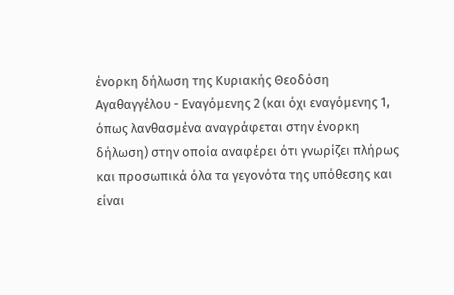ένορκη δήλωση της Κυριακής Θεοδόση Αγαθαγγέλου - Εναγόμενης 2 (και όχι εναγόμενης 1, όπως λανθασμένα αναγράφεται στην ένορκη δήλωση) στην οποία αναφέρει ότι γνωρίζει πλήρως και προσωπικά όλα τα γεγονότα της υπόθεσης και είναι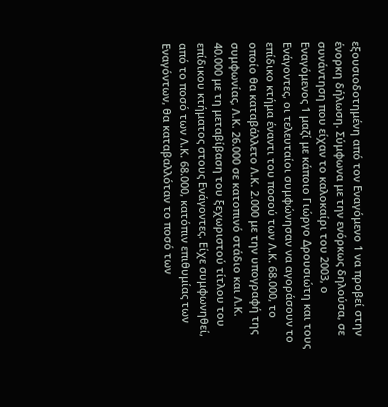εξουσιοδοτημένη από τον Εναγόμενο 1 να προβεί στην ένορκη δήλωση. Σύμφωνα με την ενόρκως δηλούσα, σε συνάντηση που είχαν το καλοκαίρι του 2003, ο Εναγόμενος 1 μαζί με κάποιο Γιώργο Δρουσιώτη και τους Ενάγοντες, οι τελευταίοι συμφώνησαν να αγοράσουν το επίδικο κτήμα έναντι του ποσού των Λ.Κ. 68.000, το οποίο θα καταβάλλετο Λ.Κ. 2.000 με την υπογραφή της συμφωνίας, Λ.Κ. 26.000 σε κατοπινό στάδιο και Λ.Κ. 40.000 με τη μεταβίβαση του ξεχωριστού τίτλου του επίδικου κτήματος στους Ενάγοντες. Είχε συμφωνηθεί, από το ποσό των Λ.Κ. 68.000, κατόπιν επιθυμίας των Εναγόντων, θα καταβαλλόταν το ποσό των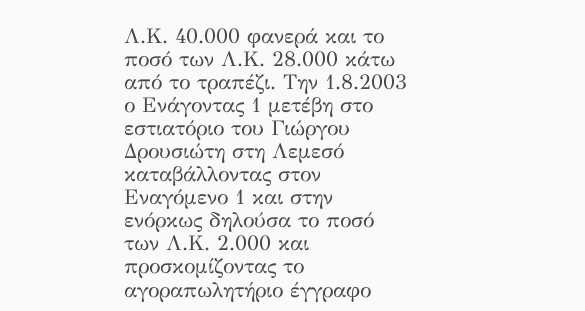Λ.Κ. 40.000 φανερά και το ποσό των Λ.Κ. 28.000 κάτω από το τραπέζι. Την 1.8.2003 ο Ενάγοντας 1 μετέβη στο εστιατόριο του Γιώργου Δρουσιώτη στη Λεμεσό καταβάλλοντας στον Εναγόμενο 1 και στην ενόρκως δηλούσα το ποσό των Λ.Κ. 2.000 και προσκομίζοντας το αγοραπωλητήριο έγγραφο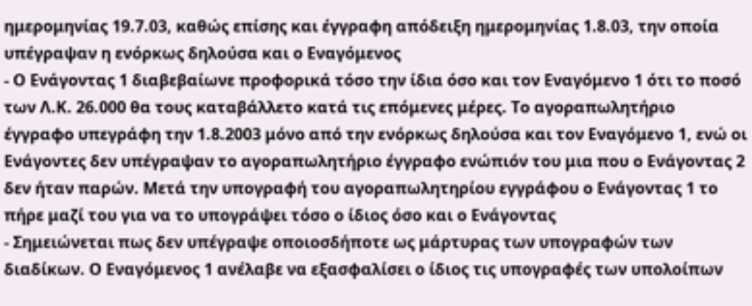ημερομηνίας 19.7.03, καθώς επίσης και έγγραφη απόδειξη ημερομηνίας 1.8.03, την οποία υπέγραψαν η ενόρκως δηλούσα και ο Εναγόμενος
- Ο Ενάγοντας 1 διαβεβαίωνε προφορικά τόσο την ίδια όσο και τον Εναγόμενο 1 ότι το ποσό των Λ.Κ. 26.000 θα τους καταβάλλετο κατά τις επόμενες μέρες. Το αγοραπωλητήριο έγγραφο υπεγράφη την 1.8.2003 μόνο από την ενόρκως δηλούσα και τον Εναγόμενο 1, ενώ οι Ενάγοντες δεν υπέγραψαν το αγοραπωλητήριο έγγραφο ενώπιόν του μια που ο Ενάγοντας 2 δεν ήταν παρών. Μετά την υπογραφή του αγοραπωλητηρίου εγγράφου ο Ενάγοντας 1 το πήρε μαζί του για να το υπογράψει τόσο ο ίδιος όσο και ο Ενάγοντας
- Σημειώνεται πως δεν υπέγραψε οποιοσδήποτε ως μάρτυρας των υπογραφών των διαδίκων. Ο Εναγόμενος 1 ανέλαβε να εξασφαλίσει ο ίδιος τις υπογραφές των υπολοίπων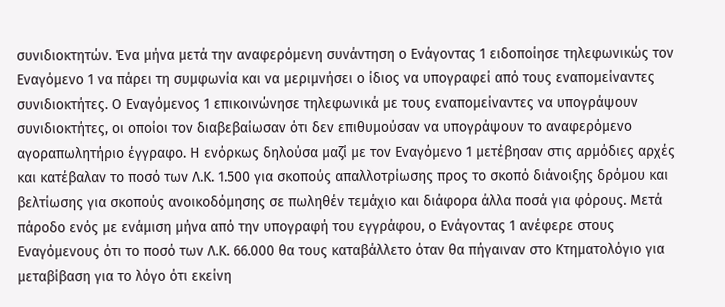συνιδιοκτητών. Ένα μήνα μετά την αναφερόμενη συνάντηση ο Ενάγοντας 1 ειδοποίησε τηλεφωνικώς τον Εναγόμενο 1 να πάρει τη συμφωνία και να μεριμνήσει ο ίδιος να υπογραφεί από τους εναπομείναντες συνιδιοκτήτες. Ο Εναγόμενος 1 επικοινώνησε τηλεφωνικά με τους εναπομείναντες να υπογράψουν συνιδιοκτήτες, οι οποίοι τον διαβεβαίωσαν ότι δεν επιθυμούσαν να υπογράψουν το αναφερόμενο αγοραπωλητήριο έγγραφο. Η ενόρκως δηλούσα μαζί με τον Εναγόμενο 1 μετέβησαν στις αρμόδιες αρχές και κατέβαλαν το ποσό των Λ.Κ. 1.500 για σκοπούς απαλλοτρίωσης προς το σκοπό διάνοιξης δρόμου και βελτίωσης για σκοπούς ανοικοδόμησης σε πωληθέν τεμάχιο και διάφορα άλλα ποσά για φόρους. Μετά πάροδο ενός με ενάμιση μήνα από την υπογραφή του εγγράφου, ο Ενάγοντας 1 ανέφερε στους Εναγόμενους ότι το ποσό των Λ.Κ. 66.000 θα τους καταβάλλετο όταν θα πήγαιναν στο Κτηματολόγιο για μεταβίβαση για το λόγο ότι εκείνη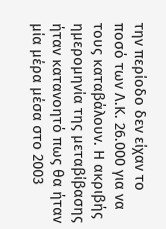την περίοδο δεν είχαν το ποσό των Λ.Κ. 26.000 για να τους καταβάλουν. Η ακριβής ημερομηνία της μεταβίβασης ήταν κατανοητό πως θα ήταν μία μέρα μέσα στο 2003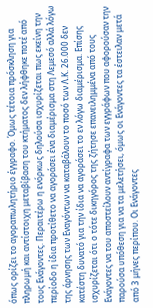όπως ορίζει το αγοραπωλητήριο έγγραφο. Όμως τέτοια πρόσκληση για πληρωμή και αντίστοιχη μεταβίβαση του κτήματος δεν λήφθηκε ποτέ από τους Ενάγοντες. Περαιτέρω η ενόρκως δηλούσα ισχυρίζεται πως εκείνη την περίοδο η ίδια προτίθετο να αγοράσει ένα διαμέρισμα στη Λεμεσό αλλά λόγω της άρνησης των Εναγόντων να καταβάλουν το ποσό των Λ.Κ. 26.000 δεν κατέστη δυνατό για την ίδια να αγοράσει το εν λόγω διαμέρισμα. Επίσης ισχυρίζεται ότι ο τότε δικηγόρος της ζήτησε επανειλημμένα από τους Ενάγοντες να του αποστείλουν αντίγραφα των εγγράφων που αφορούσαν την παρούσα υπόθεση για να τα μελετήσει, όμως οι Ενάγοντες τα έστειλαν μετά από 3 μήνες περίπου. Οι Ενάγοντες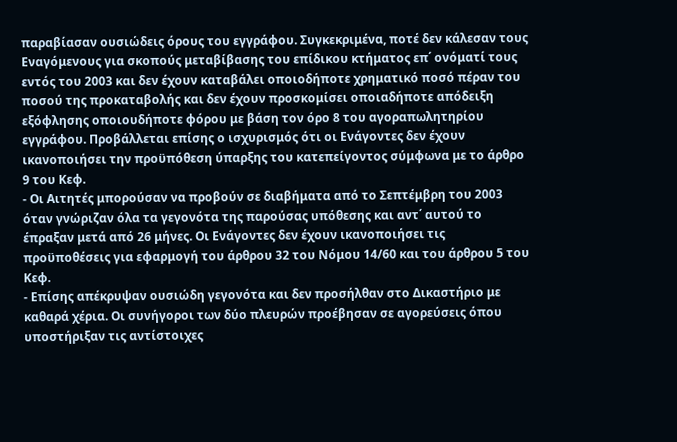παραβίασαν ουσιώδεις όρους του εγγράφου. Συγκεκριμένα, ποτέ δεν κάλεσαν τους Εναγόμενους για σκοπούς μεταβίβασης του επίδικου κτήματος επ΄ ονόματί τους εντός του 2003 και δεν έχουν καταβάλει οποιοδήποτε χρηματικό ποσό πέραν του ποσού της προκαταβολής και δεν έχουν προσκομίσει οποιαδήποτε απόδειξη εξόφλησης οποιουδήποτε φόρου με βάση τον όρο 8 του αγοραπωλητηρίου εγγράφου. Προβάλλεται επίσης ο ισχυρισμός ότι οι Ενάγοντες δεν έχουν ικανοποιήσει την προϋπόθεση ύπαρξης του κατεπείγοντος σύμφωνα με το άρθρο 9 του Κεφ.
- Οι Αιτητές μπορούσαν να προβούν σε διαβήματα από το Σεπτέμβρη του 2003 όταν γνώριζαν όλα τα γεγονότα της παρούσας υπόθεσης και αντ΄ αυτού το έπραξαν μετά από 26 μήνες. Οι Ενάγοντες δεν έχουν ικανοποιήσει τις προϋποθέσεις για εφαρμογή του άρθρου 32 του Νόμου 14/60 και του άρθρου 5 του Κεφ.
- Επίσης απέκρυψαν ουσιώδη γεγονότα και δεν προσήλθαν στο Δικαστήριο με καθαρά χέρια. Οι συνήγοροι των δύο πλευρών προέβησαν σε αγορεύσεις όπου υποστήριξαν τις αντίστοιχες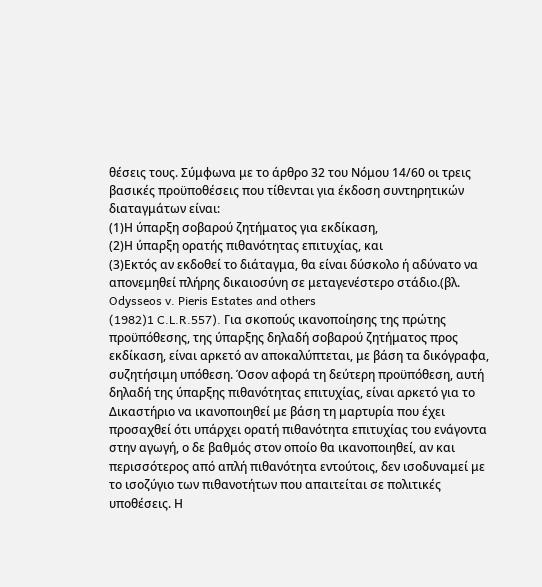θέσεις τους. Σύμφωνα με το άρθρο 32 του Νόμου 14/60 οι τρεις βασικές προϋποθέσεις που τίθενται για έκδοση συντηρητικών διαταγμάτων είναι:
(1)Η ύπαρξη σοβαρού ζητήματος για εκδίκαση,
(2)Η ύπαρξη ορατής πιθανότητας επιτυχίας, και
(3)Εκτός αν εκδοθεί το διάταγμα, θα είναι δύσκολο ή αδύνατο να απονεμηθεί πλήρης δικαιοσύνη σε μεταγενέστερο στάδιο.(βλ. Odysseos v. Pieris Estates and others
(1982)1 C.L.R.557). Για σκοπούς ικανοποίησης της πρώτης προϋπόθεσης, της ύπαρξης δηλαδή σοβαρού ζητήματος προς εκδίκαση, είναι αρκετό αν αποκαλύπτεται, με βάση τα δικόγραφα, συζητήσιμη υπόθεση. Όσον αφορά τη δεύτερη προϋπόθεση, αυτή δηλαδή της ύπαρξης πιθανότητας επιτυχίας, είναι αρκετό για το Δικαστήριο να ικανοποιηθεί με βάση τη μαρτυρία που έχει προσαχθεί ότι υπάρχει ορατή πιθανότητα επιτυχίας του ενάγοντα στην αγωγή, ο δε βαθμός στον οποίο θα ικανοποιηθεί, αν και περισσότερος από απλή πιθανότητα εντούτοις, δεν ισοδυναμεί με το ισοζύγιο των πιθανοτήτων που απαιτείται σε πολιτικές υποθέσεις. Η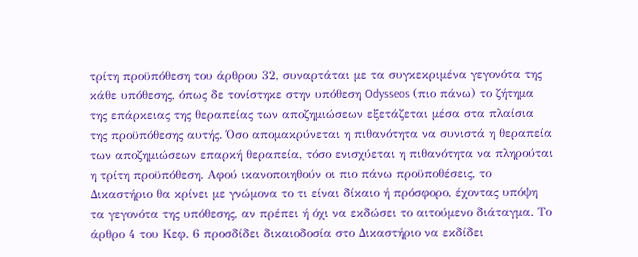τρίτη προϋπόθεση του άρθρου 32, συναρτάται με τα συγκεκριμένα γεγονότα της κάθε υπόθεσης, όπως δε τονίστηκε στην υπόθεση Odysseos (πιο πάνω) το ζήτημα της επάρκειας της θεραπείας των αποζημιώσεων εξετάζεται μέσα στα πλαίσια της προϋπόθεσης αυτής. Όσο απομακρύνεται η πιθανότητα να συνιστά η θεραπεία των αποζημιώσεων επαρκή θεραπεία, τόσο ενισχύεται η πιθανότητα να πληρούται η τρίτη προϋπόθεση. Αφού ικανοποιηθούν οι πιο πάνω προϋποθέσεις, το Δικαστήριο θα κρίνει με γνώμονα το τι είναι δίκαιο ή πρόσφορο, έχοντας υπόψη τα γεγονότα της υπόθεσης, αν πρέπει ή όχι να εκδώσει το αιτούμενο διάταγμα. Το άρθρο 4 του Κεφ. 6 προσδίδει δικαιοδοσία στο Δικαστήριο να εκδίδει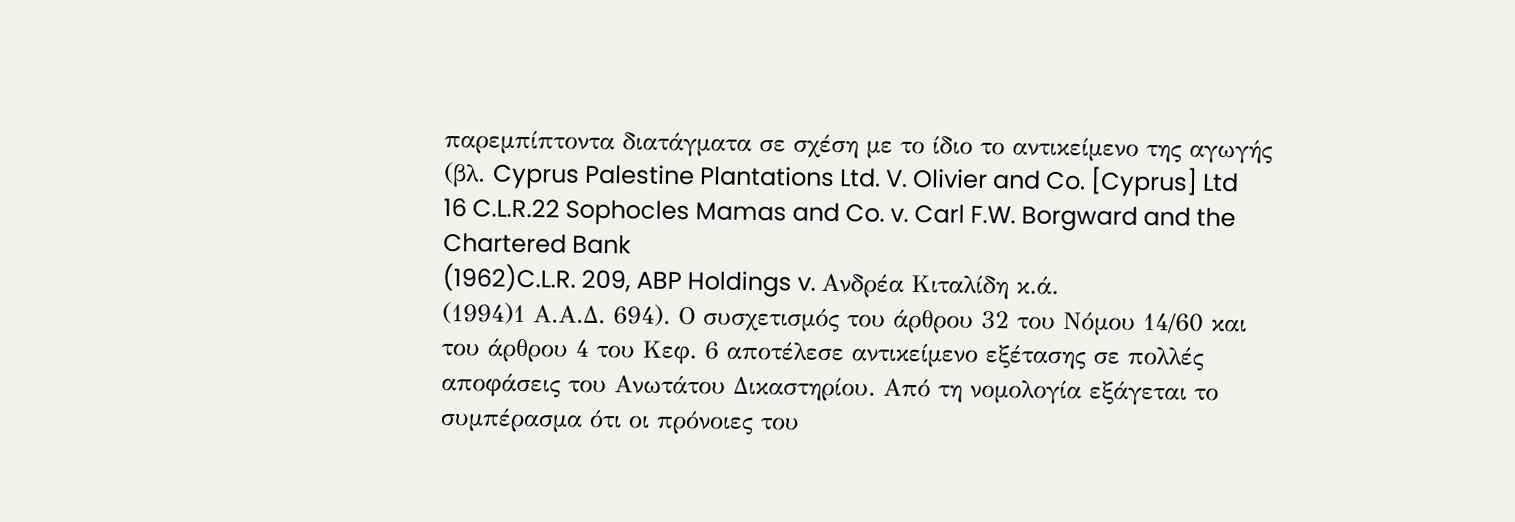παρεμπίπτοντα διατάγματα σε σχέση με το ίδιο το αντικείμενο της αγωγής (βλ. Cyprus Palestine Plantations Ltd. V. Olivier and Co. [Cyprus] Ltd 16 C.L.R.22 Sophocles Mamas and Co. v. Carl F.W. Borgward and the Chartered Bank
(1962)C.L.R. 209, ABP Holdings v. Ανδρέα Κιταλίδη κ.ά.
(1994)1 Α.Α.Δ. 694). Ο συσχετισμός του άρθρου 32 του Νόμου 14/60 και του άρθρου 4 του Κεφ. 6 αποτέλεσε αντικείμενο εξέτασης σε πολλές αποφάσεις του Ανωτάτου Δικαστηρίου. Από τη νομολογία εξάγεται το συμπέρασμα ότι οι πρόνοιες του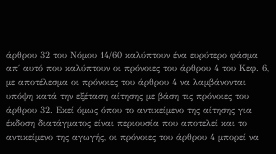άρθρου 32 του Νόμου 14/60 καλύπτουν ένα ευρύτερο φάσμα απ΄ αυτό που καλύπτουν οι πρόνοιες του άρθρου 4 του Κεφ. 6, με αποτέλεσμα οι πρόνοιες του άρθρου 4 να λαμβάνονται υπόψη κατά την εξέταση αίτησης με βάση τις πρόνοιες του άρθρου 32. Εκεί όμως όπου το αντικείμενο της αίτησης για έκδοση διατάγματος είναι περιουσία που αποτελεί και το αντικείμενο της αγωγής, οι πρόνοιες του άρθρου 4 μπορεί να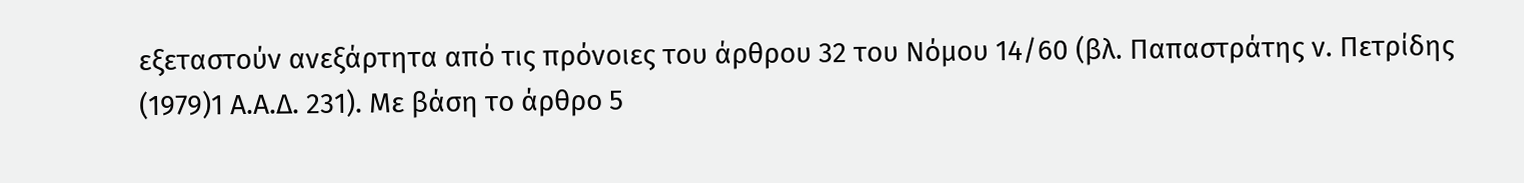εξεταστούν ανεξάρτητα από τις πρόνοιες του άρθρου 32 του Νόμου 14/60 (βλ. Παπαστράτης ν. Πετρίδης
(1979)1 Α.Α.Δ. 231). Με βάση το άρθρο 5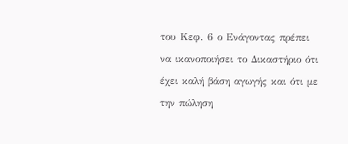του Κεφ. 6 ο Ενάγοντας πρέπει να ικανοποιήσει το Δικαστήριο ότι έχει καλή βάση αγωγής και ότι με την πώληση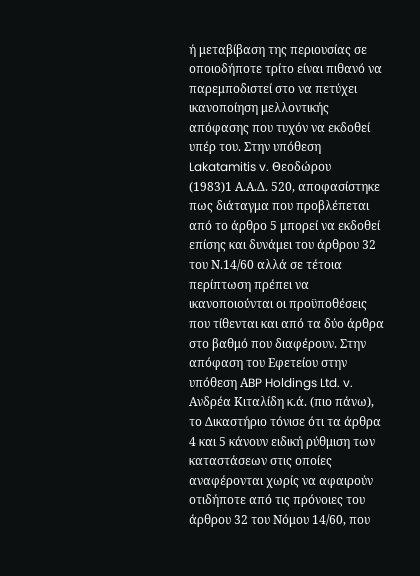ή μεταβίβαση της περιουσίας σε οποιοδήποτε τρίτο είναι πιθανό να παρεμποδιστεί στο να πετύχει ικανοποίηση μελλοντικής απόφασης που τυχόν να εκδοθεί υπέρ του. Στην υπόθεση Lakatamitis v. Θεοδώρου
(1983)1 Α.Α.Δ. 520, αποφασίστηκε πως διάταγμα που προβλέπεται από το άρθρο 5 μπορεί να εκδοθεί επίσης και δυνάμει του άρθρου 32 του Ν.14/60 αλλά σε τέτοια περίπτωση πρέπει να ικανοποιούνται οι προϋποθέσεις που τίθενται και από τα δύο άρθρα στο βαθμό που διαφέρουν. Στην απόφαση του Εφετείου στην υπόθεση ΑBP Holdings Ltd. v. Ανδρέα Κιταλίδη κ.ά. (πιο πάνω), το Δικαστήριο τόνισε ότι τα άρθρα 4 και 5 κάνουν ειδική ρύθμιση των καταστάσεων στις οποίες αναφέρονται χωρίς να αφαιρούν οτιδήποτε από τις πρόνοιες του άρθρου 32 του Νόμου 14/60, που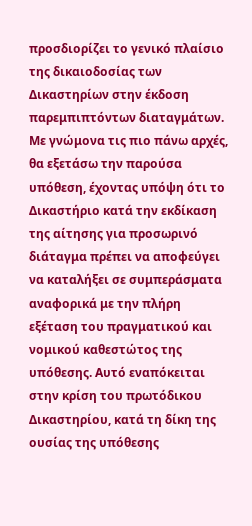προσδιορίζει το γενικό πλαίσιο της δικαιοδοσίας των Δικαστηρίων στην έκδοση παρεμπιπτόντων διαταγμάτων. Με γνώμονα τις πιο πάνω αρχές, θα εξετάσω την παρούσα υπόθεση, έχοντας υπόψη ότι το Δικαστήριο κατά την εκδίκαση της αίτησης για προσωρινό διάταγμα πρέπει να αποφεύγει να καταλήξει σε συμπεράσματα αναφορικά με την πλήρη εξέταση του πραγματικού και νομικού καθεστώτος της υπόθεσης. Αυτό εναπόκειται στην κρίση του πρωτόδικου Δικαστηρίου, κατά τη δίκη της ουσίας της υπόθεσης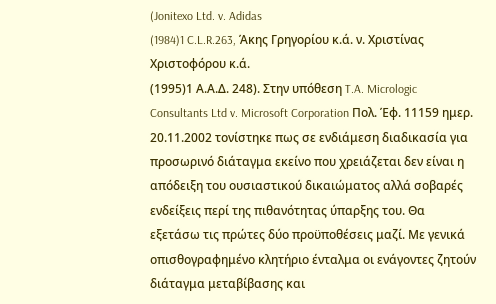(Jonitexo Ltd. v. Adidas
(1984)1 C.L.R.263, Άκης Γρηγορίου κ.ά. ν. Χριστίνας Χριστοφόρου κ.ά.
(1995)1 Α.Α.Δ. 248). Στην υπόθεση T.A. Micrologic Consultants Ltd v. Microsoft Corporation Πολ. Έφ. 11159 ημερ. 20.11.2002 τονίστηκε πως σε ενδιάμεση διαδικασία για προσωρινό διάταγμα εκείνο που χρειάζεται δεν είναι η απόδειξη του ουσιαστικού δικαιώματος αλλά σοβαρές ενδείξεις περί της πιθανότητας ύπαρξης του. Θα εξετάσω τις πρώτες δύο προϋποθέσεις μαζί. Με γενικά οπισθογραφημένο κλητήριο ένταλμα οι ενάγοντες ζητούν διάταγμα μεταβίβασης και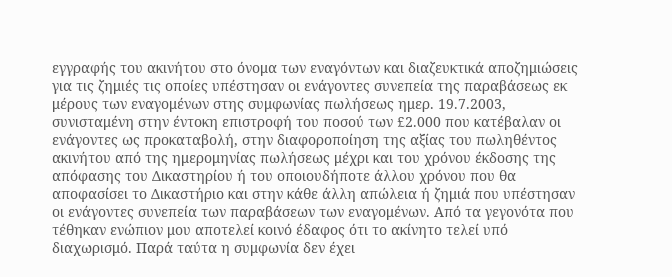εγγραφής του ακινήτου στο όνομα των εναγόντων και διαζευκτικά αποζημιώσεις για τις ζημιές τις οποίες υπέστησαν οι ενάγοντες συνεπεία της παραβάσεως εκ μέρους των εναγομένων στης συμφωνίας πωλήσεως ημερ. 19.7.2003, συνισταμένη στην έντοκη επιστροφή του ποσού των £2.000 που κατέβαλαν οι ενάγοντες ως προκαταβολή, στην διαφοροποίηση της αξίας του πωληθέντος ακινήτου από της ημερομηνίας πωλήσεως μέχρι και του χρόνου έκδοσης της απόφασης του Δικαστηρίου ή του οποιουδήποτε άλλου χρόνου που θα αποφασίσει το Δικαστήριο και στην κάθε άλλη απώλεια ή ζημιά που υπέστησαν οι ενάγοντες συνεπεία των παραβάσεων των εναγομένων. Από τα γεγονότα που τέθηκαν ενώπιον μου αποτελεί κοινό έδαφος ότι το ακίνητο τελεί υπό διαχωρισμό. Παρά ταύτα η συμφωνία δεν έχει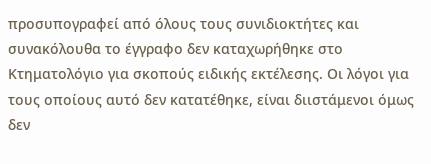προσυπογραφεί από όλους τους συνιδιοκτήτες και συνακόλουθα το έγγραφο δεν καταχωρήθηκε στο Κτηματολόγιο για σκοπούς ειδικής εκτέλεσης. Οι λόγοι για τους οποίους αυτό δεν κατατέθηκε, είναι διιστάμενοι όμως δεν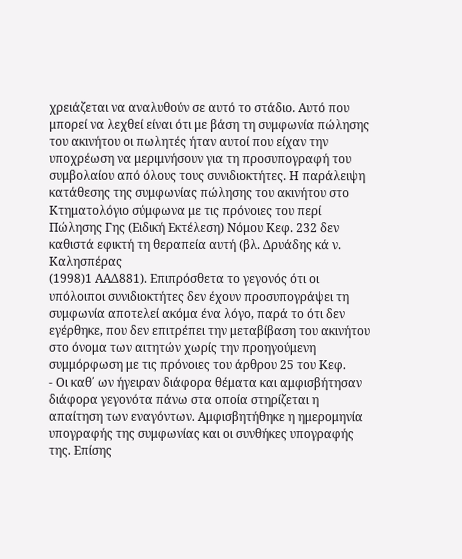χρειάζεται να αναλυθούν σε αυτό το στάδιο. Αυτό που μπορεί να λεχθεί είναι ότι με βάση τη συμφωνία πώλησης του ακινήτου οι πωλητές ήταν αυτοί που είχαν την υποχρέωση να μεριμνήσουν για τη προσυπογραφή του συμβολαίου από όλους τους συνιδιοκτήτες. Η παράλειψη κατάθεσης της συμφωνίας πώλησης του ακινήτου στο Κτηματολόγιο σύμφωνα με τις πρόνοιες του περί Πώλησης Γης (Ειδική Εκτέλεση) Νόμου Κεφ. 232 δεν καθιστά εφικτή τη θεραπεία αυτή (βλ. Δρυάδης κά ν. Καλησπέρας
(1998)1 ΑΑΔ881). Επιπρόσθετα το γεγονός ότι οι υπόλοιποι συνιδιοκτήτες δεν έχουν προσυπογράψει τη συμφωνία αποτελεί ακόμα ένα λόγο, παρά το ότι δεν εγέρθηκε, που δεν επιτρέπει την μεταβίβαση του ακινήτου στο όνομα των αιτητών χωρίς την προηγούμενη συμμόρφωση με τις πρόνοιες του άρθρου 25 του Κεφ.
- Οι καθ΄ ων ήγειραν διάφορα θέματα και αμφισβήτησαν διάφορα γεγονότα πάνω στα οποία στηρίζεται η απαίτηση των εναγόντων. Αμφισβητήθηκε η ημερομηνία υπογραφής της συμφωνίας και οι συνθήκες υπογραφής της. Επίσης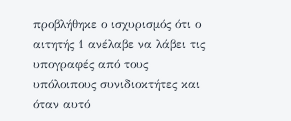προβλήθηκε ο ισχυρισμός ότι ο αιτητής 1 ανέλαβε να λάβει τις υπογραφές από τους υπόλοιπους συνιδιοκτήτες και όταν αυτό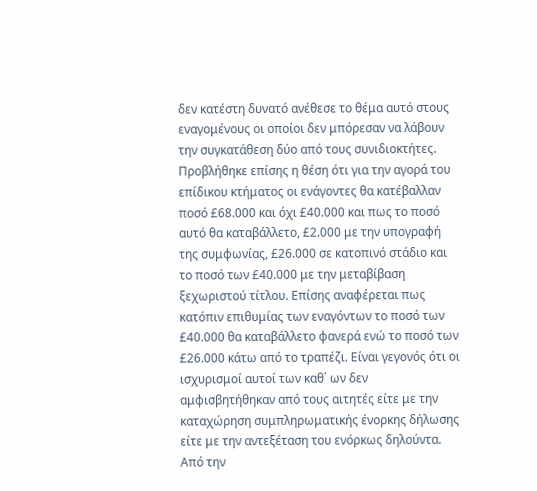δεν κατέστη δυνατό ανέθεσε το θέμα αυτό στους εναγομένους οι οποίοι δεν μπόρεσαν να λάβουν την συγκατάθεση δύο από τους συνιδιοκτήτες. Προβλήθηκε επίσης η θέση ότι για την αγορά του επίδικου κτήματος οι ενάγοντες θα κατέβαλλαν ποσό £68.000 και όχι £40.000 και πως το ποσό αυτό θα καταβάλλετο, £2.000 με την υπογραφή της συμφωνίας, £26.000 σε κατοπινό στάδιο και το ποσό των £40.000 με την μεταβίβαση ξεχωριστού τίτλου. Επίσης αναφέρεται πως κατόπιν επιθυμίας των εναγόντων το ποσό των £40.000 θα καταβάλλετο φανερά ενώ το ποσό των £26.000 κάτω από το τραπέζι. Είναι γεγονός ότι οι ισχυρισμοί αυτοί των καθ΄ ων δεν αμφισβητήθηκαν από τους αιτητές είτε με την καταχώρηση συμπληρωματικής ένορκης δήλωσης είτε με την αντεξέταση του ενόρκως δηλούντα. Από την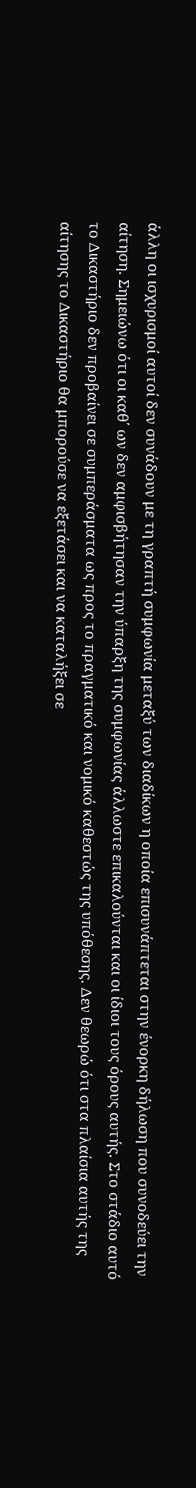άλλη οι ισχυρισμοί αυτοί δεν συνάδουν με τη γραπτή συμφωνία μεταξύ των διαδίκων η οποία επισυνάπτεται στην ένορκη δήλωση που συνοδεύει την αίτηση. Σημειώνω ότι οι καθ΄ ων δεν αμφισβήτησαν την ύπαρξη της συμφωνίας άλλωστε επικαλούνται και οι ίδιοι τους όρους αυτής. Στο στάδιο αυτό το Δικαστήριο δεν προβαίνει σε συμπεράσματα ως προς το πραγματικό και νομικό καθεστώς της υπόθεσης. Δεν θεωρώ ότι στα πλαίσια αυτής της αίτησης το Δικαστήριο θα μπορούσε να εξετάσει και να καταλήξει σε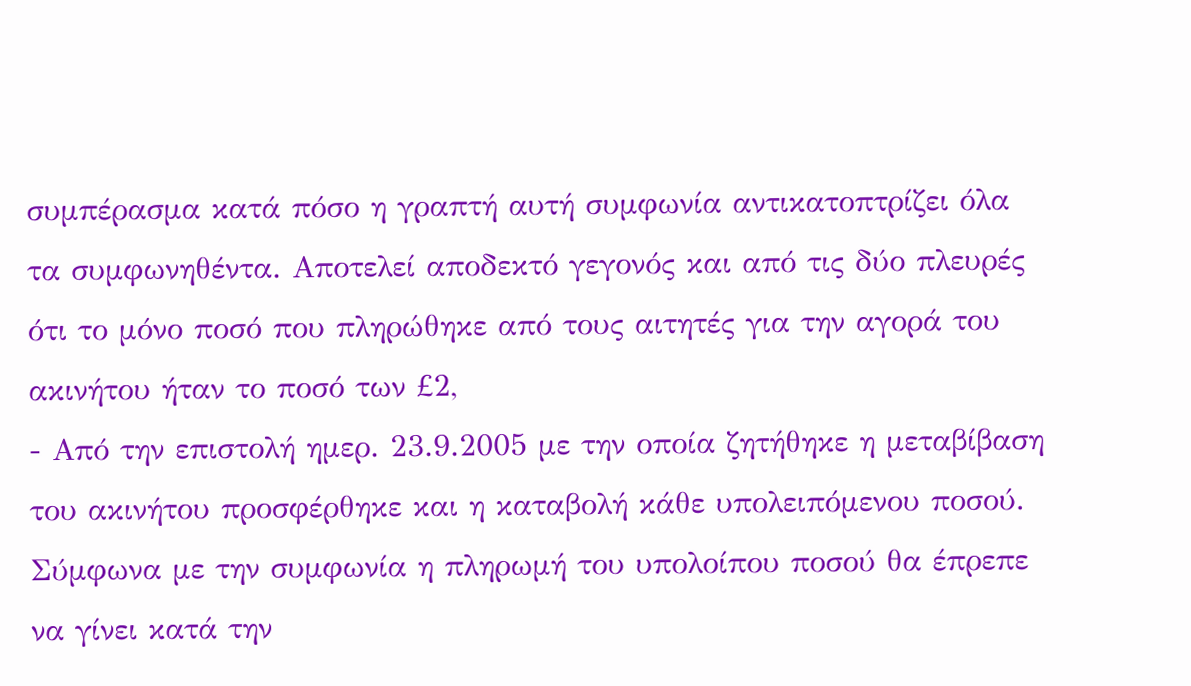συμπέρασμα κατά πόσο η γραπτή αυτή συμφωνία αντικατοπτρίζει όλα τα συμφωνηθέντα. Αποτελεί αποδεκτό γεγονός και από τις δύο πλευρές ότι το μόνο ποσό που πληρώθηκε από τους αιτητές για την αγορά του ακινήτου ήταν το ποσό των £2,
- Από την επιστολή ημερ. 23.9.2005 με την οποία ζητήθηκε η μεταβίβαση του ακινήτου προσφέρθηκε και η καταβολή κάθε υπολειπόμενου ποσού. Σύμφωνα με την συμφωνία η πληρωμή του υπολοίπου ποσού θα έπρεπε να γίνει κατά την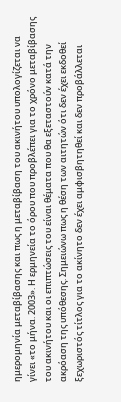ημερομηνία μεταβίβασης και πως η μεταβίβαση του ακινήτου υπολογίζεται να γίνει «το μήνα. 2003». Η ερμηνεία το όρου που προβλέπει για το χρόνο μεταβίβασης του ακινήτου και οι επιπτώσεις του είναι θέματα που θα εξεταστούν κατά την ακρόαση της υπόθεσης. Σημειώνω πως η θέση των αιτητών ότι δεν έχει εκδοθεί ξεχωριστός τίτλος για το ακίνητο δεν έχει αμφισβητηθεί και δεν προβάλλεται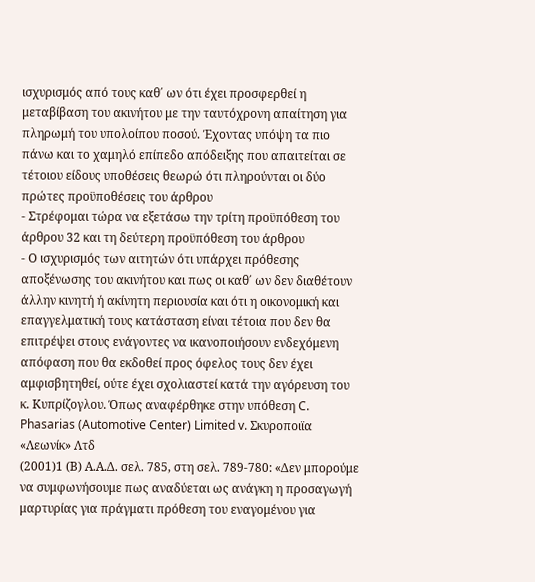ισχυρισμός από τους καθ΄ ων ότι έχει προσφερθεί η μεταβίβαση του ακινήτου με την ταυτόχρονη απαίτηση για πληρωμή του υπολοίπου ποσού. Έχοντας υπόψη τα πιο πάνω και το χαμηλό επίπεδο απόδειξης που απαιτείται σε τέτοιου είδους υποθέσεις θεωρώ ότι πληρούνται οι δύο πρώτες προϋποθέσεις του άρθρου
- Στρέφομαι τώρα να εξετάσω την τρίτη προϋπόθεση του άρθρου 32 και τη δεύτερη προϋπόθεση του άρθρου
- Ο ισχυρισμός των αιτητών ότι υπάρχει πρόθεσης αποξένωσης του ακινήτου και πως οι καθ΄ ων δεν διαθέτουν άλλην κινητή ή ακίνητη περιουσία και ότι η οικονομική και επαγγελματική τους κατάσταση είναι τέτοια που δεν θα επιτρέψει στους ενάγοντες να ικανοποιήσουν ενδεχόμενη απόφαση που θα εκδοθεί προς όφελος τους δεν έχει αμφισβητηθεί, ούτε έχει σχολιαστεί κατά την αγόρευση του κ. Κυπρίζογλου. Όπως αναφέρθηκε στην υπόθεση C. Phasarias (Automotive Center) Limited v. Σκυροποιϊα «Λεωνίκ» Λτδ
(2001)1 (Β) Α.Α.Δ. σελ. 785, στη σελ. 789-780: «Δεν μπορούμε να συμφωνήσουμε πως αναδύεται ως ανάγκη η προσαγωγή μαρτυρίας για πράγματι πρόθεση του εναγομένου για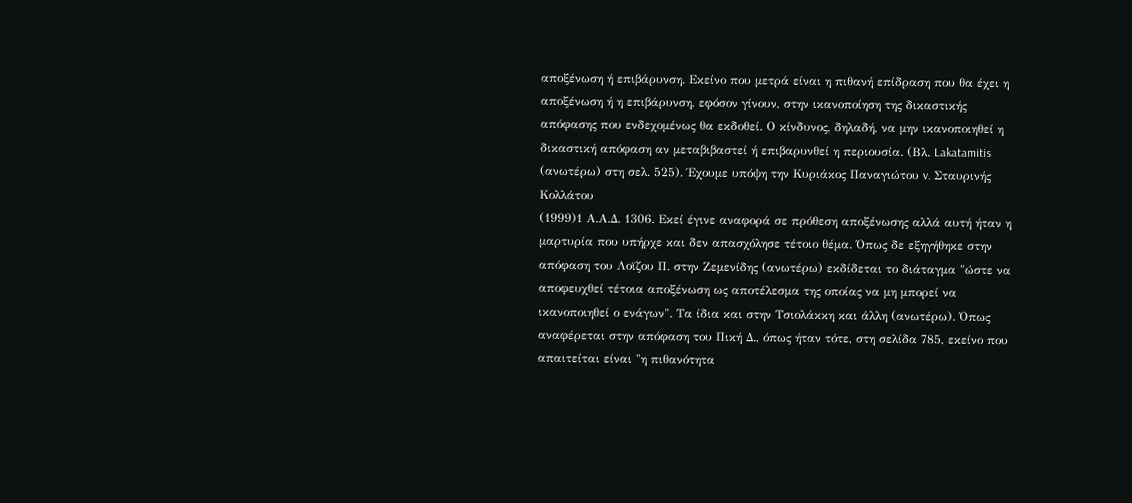αποξένωση ή επιβάρυνση. Εκείνο που μετρά είναι η πιθανή επίδραση που θα έχει η αποξένωση ή η επιβάρυνση, εφόσον γίνουν, στην ικανοποίηση της δικαστικής απόφασης που ενδεχομένως θα εκδοθεί. Ο κίνδυνος, δηλαδή, να μην ικανοποιηθεί η δικαστική απόφαση αν μεταβιβαστεί ή επιβαρυνθεί η περιουσία. (Βλ. Lakatamitis (ανωτέρω) στη σελ. 525). Έχουμε υπόψη την Κυριάκος Παναγιώτου v. Σταυρινής Κολλάτου
(1999)1 Α.Α.Δ. 1306. Εκεί έγινε αναφορά σε πρόθεση αποξένωσης αλλά αυτή ήταν η μαρτυρία που υπήρχε και δεν απασχόλησε τέτοιο θέμα. Όπως δε εξηγήθηκε στην απόφαση του Λοϊζου Π. στην Ζεμενίδης (ανωτέρω) εκδίδεται το διάταγμα "ώστε να αποφευχθεί τέτοια αποξένωση ως αποτέλεσμα της οποίας να μη μπορεί να ικανοποιηθεί ο ενάγων". Τα ίδια και στην Τσιολάκκη και άλλη (ανωτέρω). Όπως αναφέρεται στην απόφαση του Πική Δ., όπως ήταν τότε, στη σελίδα 785, εκείνο που απαιτείται είναι "η πιθανότητα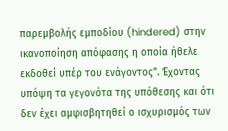παρεμβολής εμποδίου (hindered) στην ικανοποίηση απόφασης η οποία ήθελε εκδοθεί υπέρ του ενάγοντος". Έχοντας υπόψη τα γεγονότα της υπόθεσης και ότι δεν έχει αμφισβητηθεί ο ισχυρισμός των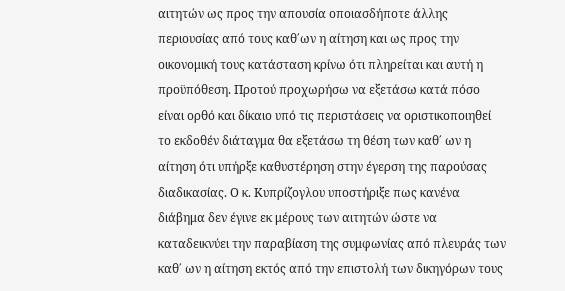αιτητών ως προς την απουσία οποιασδήποτε άλλης περιουσίας από τους καθ΄ων η αίτηση και ως προς την οικονομική τους κατάσταση κρίνω ότι πληρείται και αυτή η προϋπόθεση. Προτού προχωρήσω να εξετάσω κατά πόσο είναι ορθό και δίκαιο υπό τις περιστάσεις να οριστικοποιηθεί το εκδοθέν διάταγμα θα εξετάσω τη θέση των καθ΄ ων η αίτηση ότι υπήρξε καθυστέρηση στην έγερση της παρούσας διαδικασίας. Ο κ. Κυπρίζογλου υποστήριξε πως κανένα διάβημα δεν έγινε εκ μέρους των αιτητών ώστε να καταδεικνύει την παραβίαση της συμφωνίας από πλευράς των καθ΄ ων η αίτηση εκτός από την επιστολή των δικηγόρων τους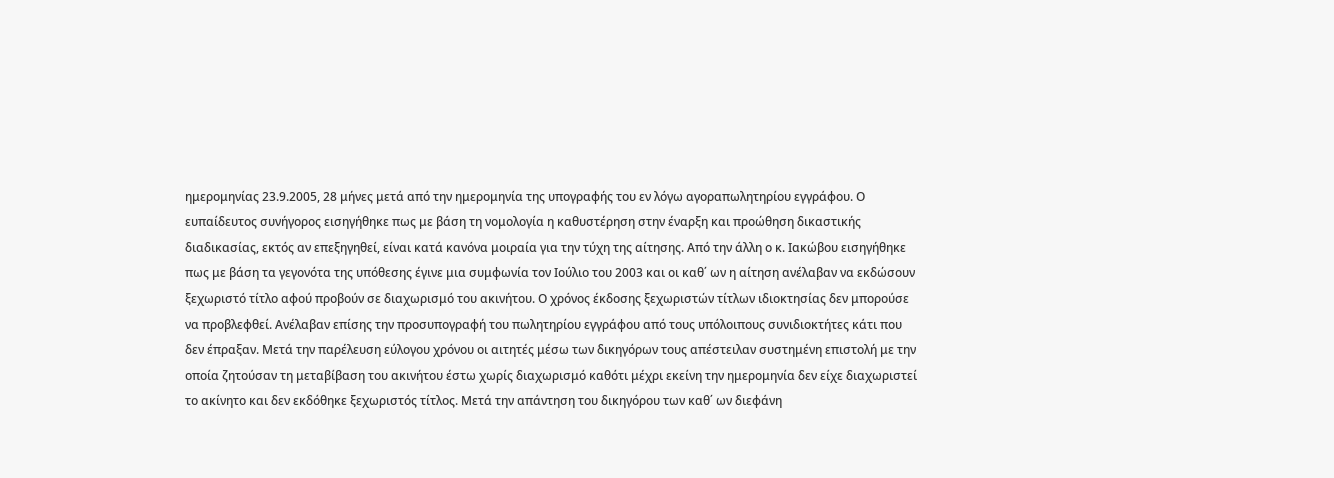ημερομηνίας 23.9.2005, 28 μήνες μετά από την ημερομηνία της υπογραφής του εν λόγω αγοραπωλητηρίου εγγράφου. Ο ευπαίδευτος συνήγορος εισηγήθηκε πως με βάση τη νομολογία η καθυστέρηση στην έναρξη και προώθηση δικαστικής διαδικασίας, εκτός αν επεξηγηθεί, είναι κατά κανόνα μοιραία για την τύχη της αίτησης. Από την άλλη ο κ. Ιακώβου εισηγήθηκε πως με βάση τα γεγονότα της υπόθεσης έγινε μια συμφωνία τον Ιούλιο του 2003 και οι καθ΄ ων η αίτηση ανέλαβαν να εκδώσουν ξεχωριστό τίτλο αφού προβούν σε διαχωρισμό του ακινήτου. Ο χρόνος έκδοσης ξεχωριστών τίτλων ιδιοκτησίας δεν μπορούσε να προβλεφθεί. Ανέλαβαν επίσης την προσυπογραφή του πωλητηρίου εγγράφου από τους υπόλοιπους συνιδιοκτήτες κάτι που δεν έπραξαν. Μετά την παρέλευση εύλογου χρόνου οι αιτητές μέσω των δικηγόρων τους απέστειλαν συστημένη επιστολή με την οποία ζητούσαν τη μεταβίβαση του ακινήτου έστω χωρίς διαχωρισμό καθότι μέχρι εκείνη την ημερομηνία δεν είχε διαχωριστεί το ακίνητο και δεν εκδόθηκε ξεχωριστός τίτλος. Μετά την απάντηση του δικηγόρου των καθ΄ ων διεφάνη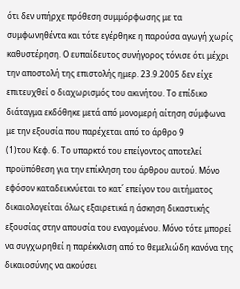ότι δεν υπήρχε πρόθεση συμμόρφωσης με τα συμφωνηθέντα και τότε εγέρθηκε η παρούσα αγωγή χωρίς καθυστέρηση. Ο ευπαίδευτος συνήγορος τόνισε ότι μέχρι την αποστολή της επιστολής ημερ. 23.9.2005 δεν είχε επιτευχθεί ο διαχωρισμός του ακινήτου. Το επίδικο διάταγμα εκδόθηκε μετά από μονομερή αίτηση σύμφωνα με την εξουσία που παρέχεται από το άρθρο 9
(1)του Κεφ. 6. Το υπαρκτό του επείγοντος αποτελεί προϋπόθεση για την επίκληση του άρθρου αυτού. Μόνο εφόσον καταδεικνύεται το κατ΄ επείγον του αιτήματος δικαιολογείται όλως εξαιρετικά η άσκηση δικαστικής εξουσίας στην απουσία του εναγομένου. Μόνο τότε μπορεί να συγχωρηθεί η παρέκκλιση από το θεμελιώδη κανόνα της δικαιοσύνης να ακούσει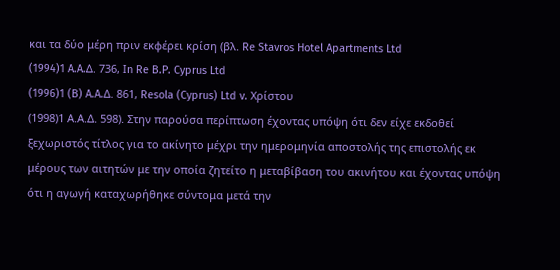και τα δύο μέρη πριν εκφέρει κρίση (βλ. Re Stavros Hotel Apartments Ltd
(1994)1 A.A.Δ. 736, Ιn Re B.P. Cyprus Ltd
(1996)1 (B) A.A.Δ. 861, Resola (Cyprus) Ltd v. Χρίστου
(1998)1 Α.Α.Δ. 598). Στην παρούσα περίπτωση έχοντας υπόψη ότι δεν είχε εκδοθεί ξεχωριστός τίτλος για το ακίνητο μέχρι την ημερομηνία αποστολής της επιστολής εκ μέρους των αιτητών με την οποία ζητείτο η μεταβίβαση του ακινήτου και έχοντας υπόψη ότι η αγωγή καταχωρήθηκε σύντομα μετά την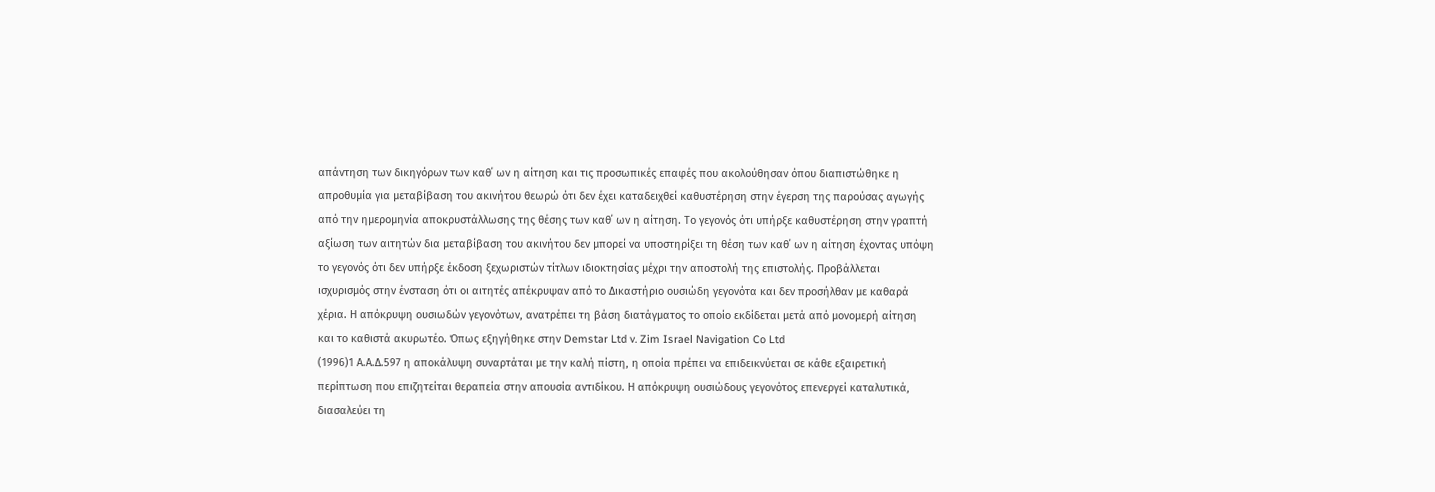απάντηση των δικηγόρων των καθ΄ ων η αίτηση και τις προσωπικές επαφές που ακολούθησαν όπου διαπιστώθηκε η απροθυμία για μεταβίβαση του ακινήτου θεωρώ ότι δεν έχει καταδειχθεί καθυστέρηση στην έγερση της παρούσας αγωγής από την ημερομηνία αποκρυστάλλωσης της θέσης των καθ΄ ων η αίτηση. Το γεγονός ότι υπήρξε καθυστέρηση στην γραπτή αξίωση των αιτητών δια μεταβίβαση του ακινήτου δεν μπορεί να υποστηρίξει τη θέση των καθ΄ ων η αίτηση έχοντας υπόψη το γεγονός ότι δεν υπήρξε έκδοση ξεχωριστών τίτλων ιδιοκτησίας μέχρι την αποστολή της επιστολής. Προβάλλεται ισχυρισμός στην ένσταση ότι οι αιτητές απέκρυψαν από το Δικαστήριο ουσιώδη γεγονότα και δεν προσήλθαν με καθαρά χέρια. Η απόκρυψη ουσιωδών γεγονότων, ανατρέπει τη βάση διατάγματος το οποίο εκδίδεται μετά από μονομερή αίτηση και το καθιστά ακυρωτέο. Όπως εξηγήθηκε στην Demstar Ltd v. Zim Israel Navigation Co Ltd
(1996)1 Α.Α.Δ.597 η αποκάλυψη συναρτάται με την καλή πίστη, η οποία πρέπει να επιδεικνύεται σε κάθε εξαιρετική περίπτωση που επιζητείται θεραπεία στην απουσία αντιδίκου. Η απόκρυψη ουσιώδους γεγονότος επενεργεί καταλυτικά, διασαλεύει τη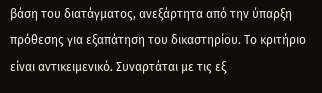βάση του διατάγματος, ανεξάρτητα από την ύπαρξη πρόθεσης για εξαπάτηση του δικαστηρίου. Το κριτήριο είναι αντικειμενικό. Συναρτάται με τις εξ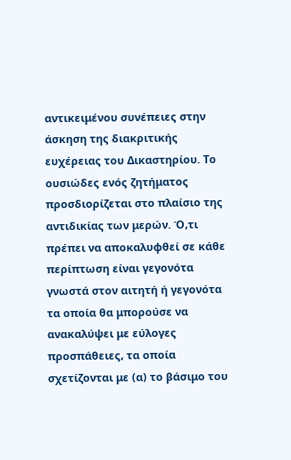αντικειμένου συνέπειες στην άσκηση της διακριτικής ευχέρειας του Δικαστηρίου. Το ουσιώδες ενός ζητήματος προσδιορίζεται στο πλαίσιο της αντιδικίας των μερών. Ό,τι πρέπει να αποκαλυφθεί σε κάθε περίπτωση είναι γεγονότα γνωστά στον αιτητή ή γεγονότα τα οποία θα μπορούσε να ανακαλύψει με εύλογες προσπάθειες, τα οποία σχετίζονται με (α) το βάσιμο του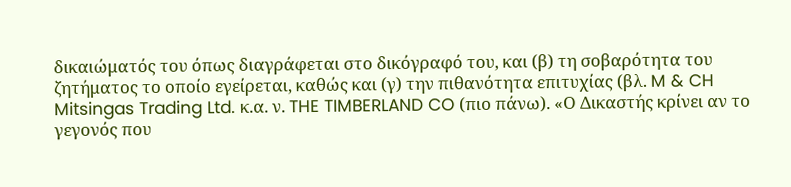δικαιώματός του όπως διαγράφεται στο δικόγραφό του, και (β) τη σοβαρότητα του ζητήματος το οποίο εγείρεται, καθώς και (γ) την πιθανότητα επιτυχίας (βλ. M & CH Mitsingas Trading Ltd. κ.α. ν. THE TIMBERLAND CO (πιο πάνω). «Ο Δικαστής κρίνει αν το γεγονός που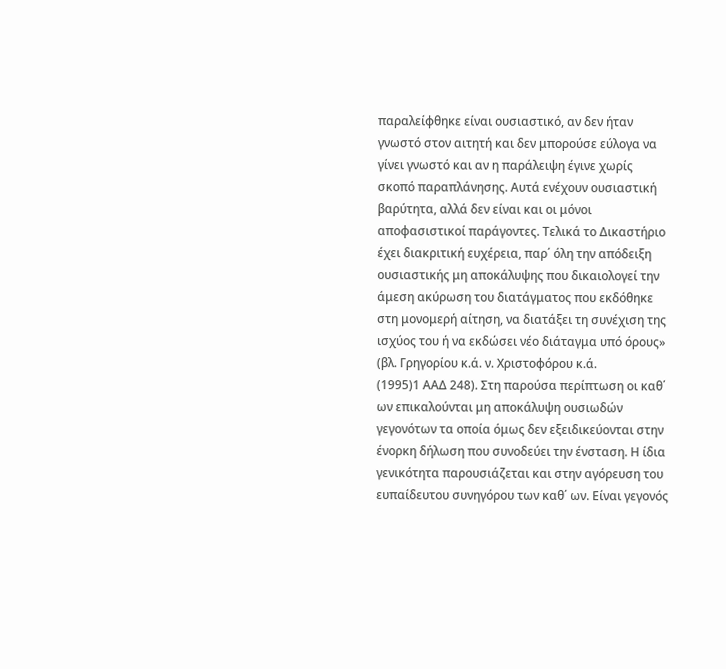παραλείφθηκε είναι ουσιαστικό, αν δεν ήταν γνωστό στον αιτητή και δεν μπορούσε εύλογα να γίνει γνωστό και αν η παράλειψη έγινε χωρίς σκοπό παραπλάνησης. Αυτά ενέχουν ουσιαστική βαρύτητα, αλλά δεν είναι και οι μόνοι αποφασιστικοί παράγοντες. Τελικά το Δικαστήριο έχει διακριτική ευχέρεια, παρ΄ όλη την απόδειξη ουσιαστικής μη αποκάλυψης που δικαιολογεί την άμεση ακύρωση του διατάγματος που εκδόθηκε στη μονομερή αίτηση, να διατάξει τη συνέχιση της ισχύος του ή να εκδώσει νέο διάταγμα υπό όρους» (βλ. Γρηγορίου κ.ά. ν. Χριστοφόρου κ.ά.
(1995)1 ΑΑΔ 248). Στη παρούσα περίπτωση οι καθ΄ ων επικαλούνται μη αποκάλυψη ουσιωδών γεγονότων τα οποία όμως δεν εξειδικεύονται στην ένορκη δήλωση που συνοδεύει την ένσταση. Η ίδια γενικότητα παρουσιάζεται και στην αγόρευση του ευπαίδευτου συνηγόρου των καθ΄ ων. Είναι γεγονός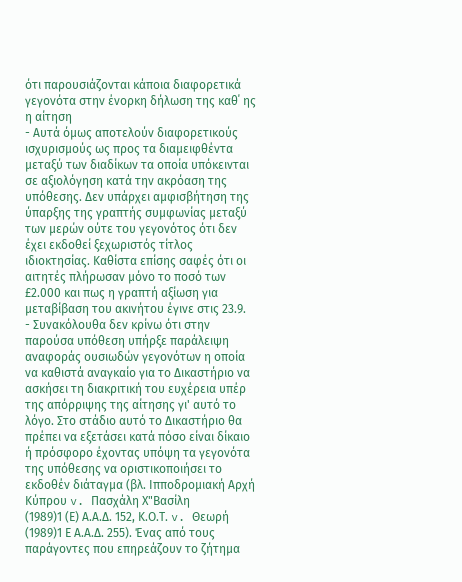ότι παρουσιάζονται κάποια διαφορετικά γεγονότα στην ένορκη δήλωση της καθ΄ ης η αίτηση
- Αυτά όμως αποτελούν διαφορετικούς ισχυρισμούς ως προς τα διαμειφθέντα μεταξύ των διαδίκων τα οποία υπόκεινται σε αξιολόγηση κατά την ακρόαση της υπόθεσης. Δεν υπάρχει αμφισβήτηση της ύπαρξης της γραπτής συμφωνίας μεταξύ των μερών ούτε του γεγονότος ότι δεν έχει εκδοθεί ξεχωριστός τίτλος ιδιοκτησίας. Καθίστα επίσης σαφές ότι οι αιτητές πλήρωσαν μόνο το ποσό των £2.000 και πως η γραπτή αξίωση για μεταβίβαση του ακινήτου έγινε στις 23.9.
- Συνακόλουθα δεν κρίνω ότι στην παρούσα υπόθεση υπήρξε παράλειψη αναφοράς ουσιωδών γεγονότων η οποία να καθιστά αναγκαίο για το Δικαστήριο να ασκήσει τη διακριτική του ευχέρεια υπέρ της απόρριψης της αίτησης γι' αυτό το λόγο. Στο στάδιο αυτό το Δικαστήριο θα πρέπει να εξετάσει κατά πόσο είναι δίκαιο ή πρόσφορο έχοντας υπόψη τα γεγονότα της υπόθεσης να οριστικοποιήσει το εκδοθέν διάταγμα (βλ. Ιπποδρομιακή Αρχή Κύπρου v. Πασχάλη Χ"Βασίλη
(1989)1 (Ε) Α.Α.Δ. 152, Κ.Ο.Τ. v. Θεωρή
(1989)1 Ε Α.Α.Δ. 255). Ένας από τους παράγοντες που επηρεάζουν το ζήτημα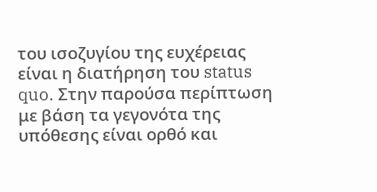του ισοζυγίου της ευχέρειας είναι η διατήρηση του status quo. Στην παρούσα περίπτωση με βάση τα γεγονότα της υπόθεσης είναι ορθό και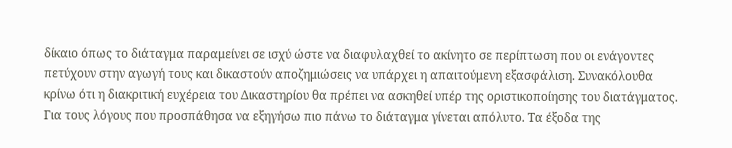δίκαιο όπως το διάταγμα παραμείνει σε ισχύ ώστε να διαφυλαχθεί το ακίνητο σε περίπτωση που οι ενάγοντες πετύχουν στην αγωγή τους και δικαστούν αποζημιώσεις να υπάρχει η απαιτούμενη εξασφάλιση. Συνακόλουθα κρίνω ότι η διακριτική ευχέρεια του Δικαστηρίου θα πρέπει να ασκηθεί υπέρ της οριστικοποίησης του διατάγματος. Για τους λόγους που προσπάθησα να εξηγήσω πιο πάνω το διάταγμα γίνεται απόλυτο. Τα έξοδα της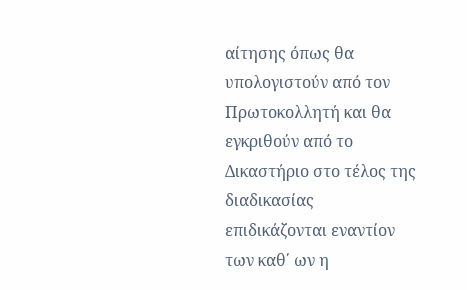αίτησης όπως θα υπολογιστούν από τον Πρωτοκολλητή και θα εγκριθούν από το Δικαστήριο στο τέλος της διαδικασίας επιδικάζονται εναντίον των καθ΄ ων η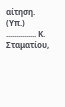αίτηση. (Υπ.) ............... Κ. Σταματίου,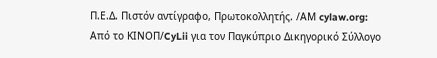Π.Ε.Δ. Πιστόν αντίγραφο, Πρωτοκολλητής. /ΑΜ cylaw.org: Από το ΚΙΝOΠ/CyLii για τον Παγκύπριο Δικηγορικό Σύλλογο